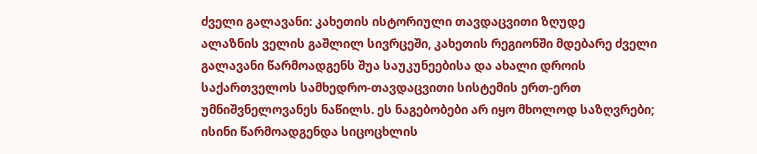ძველი გალავანი: კახეთის ისტორიული თავდაცვითი ზღუდე
ალაზნის ველის გაშლილ სივრცეში, კახეთის რეგიონში მდებარე ძველი გალავანი წარმოადგენს შუა საუკუნეებისა და ახალი დროის საქართველოს სამხედრო-თავდაცვითი სისტემის ერთ-ერთ უმნიშვნელოვანეს ნაწილს. ეს ნაგებობები არ იყო მხოლოდ საზღვრები; ისინი წარმოადგენდა სიცოცხლის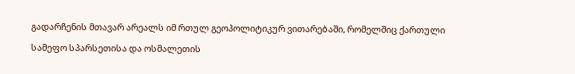გადარჩენის მთავარ არეალს იმ რთულ გეოპოლიტიკურ ვითარებაში, რომელშიც ქართული სამეფო სპარსეთისა და ოსმალეთის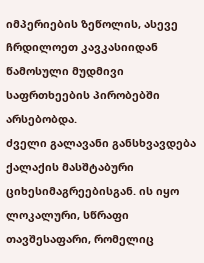იმპერიების ზეწოლის, ასევე ჩრდილოეთ კავკასიიდან წამოსული მუდმივი საფრთხეების პირობებში არსებობდა.
ძველი გალავანი განსხვავდება ქალაქის მასშტაბური ციხესიმაგრეებისგან. ის იყო ლოკალური, სწრაფი თავშესაფარი, რომელიც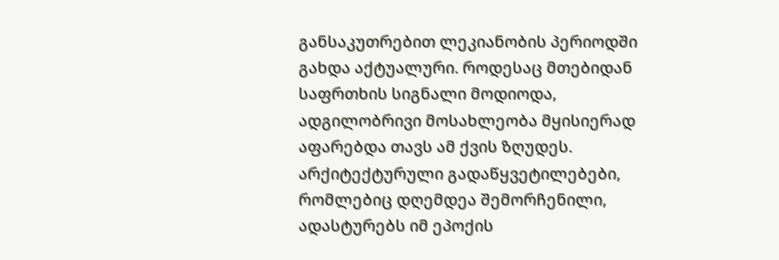განსაკუთრებით ლეკიანობის პერიოდში გახდა აქტუალური. როდესაც მთებიდან საფრთხის სიგნალი მოდიოდა, ადგილობრივი მოსახლეობა მყისიერად აფარებდა თავს ამ ქვის ზღუდეს. არქიტექტურული გადაწყვეტილებები, რომლებიც დღემდეა შემორჩენილი, ადასტურებს იმ ეპოქის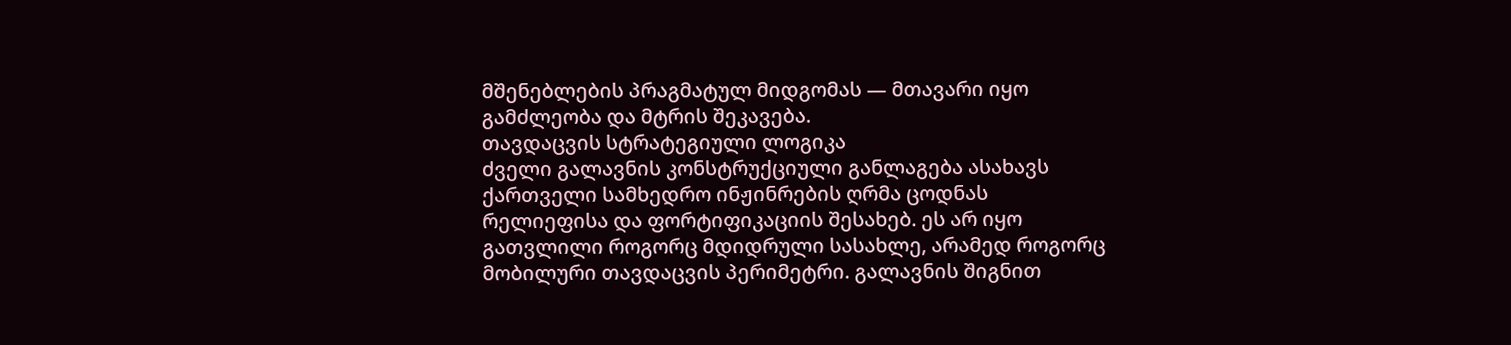მშენებლების პრაგმატულ მიდგომას — მთავარი იყო გამძლეობა და მტრის შეკავება.
თავდაცვის სტრატეგიული ლოგიკა
ძველი გალავნის კონსტრუქციული განლაგება ასახავს ქართველი სამხედრო ინჟინრების ღრმა ცოდნას რელიეფისა და ფორტიფიკაციის შესახებ. ეს არ იყო გათვლილი როგორც მდიდრული სასახლე, არამედ როგორც მობილური თავდაცვის პერიმეტრი. გალავნის შიგნით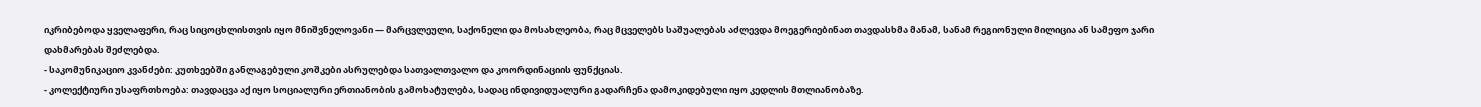იკრიბებოდა ყველაფერი, რაც სიცოცხლისთვის იყო მნიშვნელოვანი — მარცვლეული, საქონელი და მოსახლეობა, რაც მცველებს საშუალებას აძლევდა მოეგერიებინათ თავდასხმა მანამ, სანამ რეგიონული მილიცია ან სამეფო ჯარი დახმარებას შეძლებდა.
- საკომუნიკაციო კვანძები: კუთხეებში განლაგებული კოშკები ასრულებდა სათვალთვალო და კოორდინაციის ფუნქციას.
- კოლექტიური უსაფრთხოება: თავდაცვა აქ იყო სოციალური ერთიანობის გამოხატულება, სადაც ინდივიდუალური გადარჩენა დამოკიდებული იყო კედლის მთლიანობაზე.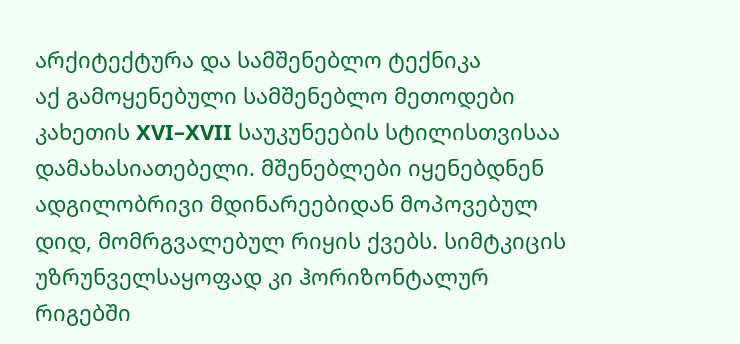არქიტექტურა და სამშენებლო ტექნიკა
აქ გამოყენებული სამშენებლო მეთოდები კახეთის XVI–XVII საუკუნეების სტილისთვისაა დამახასიათებელი. მშენებლები იყენებდნენ ადგილობრივი მდინარეებიდან მოპოვებულ დიდ, მომრგვალებულ რიყის ქვებს. სიმტკიცის უზრუნველსაყოფად კი ჰორიზონტალურ რიგებში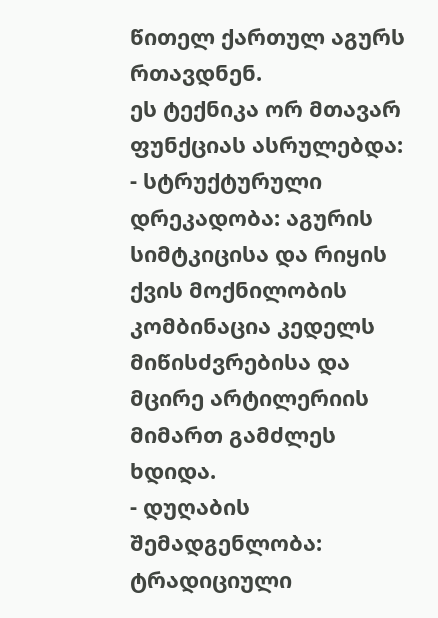წითელ ქართულ აგურს რთავდნენ.
ეს ტექნიკა ორ მთავარ ფუნქციას ასრულებდა:
- სტრუქტურული დრეკადობა: აგურის სიმტკიცისა და რიყის ქვის მოქნილობის კომბინაცია კედელს მიწისძვრებისა და მცირე არტილერიის მიმართ გამძლეს ხდიდა.
- დუღაბის შემადგენლობა: ტრადიციული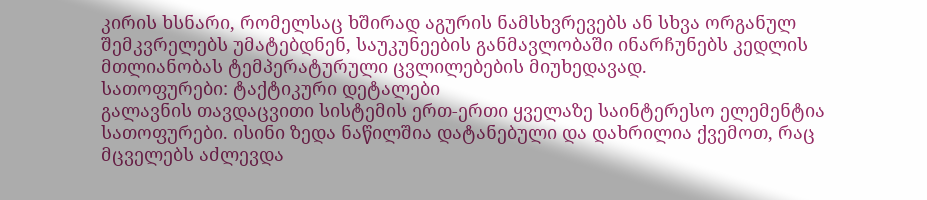კირის ხსნარი, რომელსაც ხშირად აგურის ნამსხვრევებს ან სხვა ორგანულ შემკვრელებს უმატებდნენ, საუკუნეების განმავლობაში ინარჩუნებს კედლის მთლიანობას ტემპერატურული ცვლილებების მიუხედავად.
სათოფურები: ტაქტიკური დეტალები
გალავნის თავდაცვითი სისტემის ერთ-ერთი ყველაზე საინტერესო ელემენტია სათოფურები. ისინი ზედა ნაწილშია დატანებული და დახრილია ქვემოთ, რაც მცველებს აძლევდა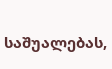საშუალებას,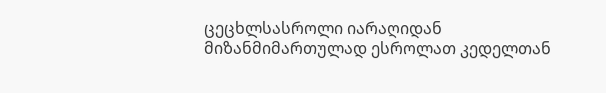ცეცხლსასროლი იარაღიდან მიზანმიმართულად ესროლათ კედელთან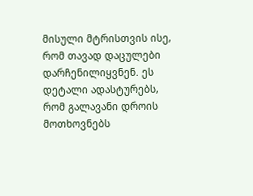მისული მტრისთვის ისე, რომ თავად დაცულები დარჩენილიყვნენ. ეს დეტალი ადასტურებს, რომ გალავანი დროის მოთხოვნებს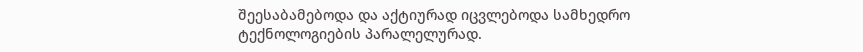შეესაბამებოდა და აქტიურად იცვლებოდა სამხედრო ტექნოლოგიების პარალელურად.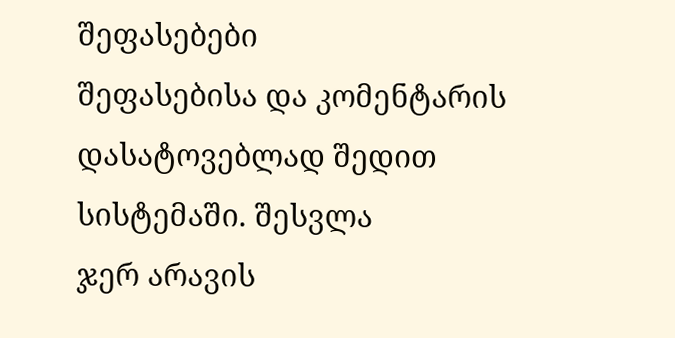შეფასებები
შეფასებისა და კომენტარის დასატოვებლად შედით სისტემაში. შესვლა
ჯერ არავის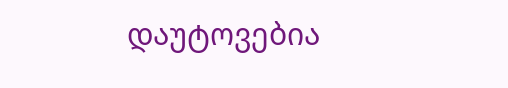დაუტოვებია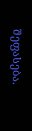შეფასება.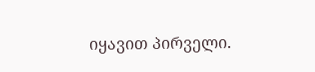იყავით პირველი.